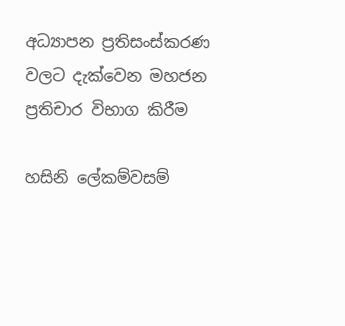අධ්‍යාපන ප්‍රතිසංස්කරණ වලට දැක්වෙන මහජන ප්‍රතිචාර විභාග කිරීම

හසිනි ලේකම්වසම්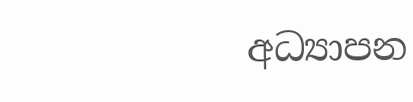අධ්‍යාපන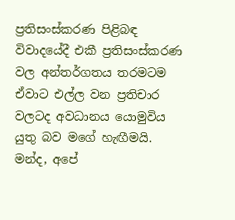ප්‍රතිසංස්කරණ පිළිබඳ විවාදයේදී එකී ප්‍රතිසංස්කරණ වල අන්තර්ගතය තරමටම ඒවාට එල්ල වන ප්‍රතිචාර වලටද අවධානය යොමුවිය යුතු බව මගේ හැඟීමයි. මන්ද, අපේ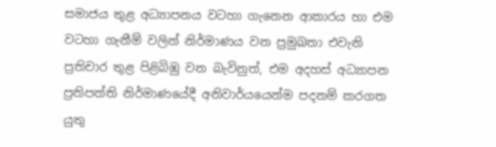සමාජය තුළ අධ්‍යාපනය වටහා ගැනෙන ආකාරය හා එම වටහා ගැනීම් වලින් නිර්මාණය වන ප්‍රමුඛතා එවැනි ප්‍රතිචාර තුළ පිළිබිඹු වන බැවිනුත්, එම අදහස් අධ්‍යාපන ප්‍රතිපත්ති නිර්මාණයේදී අනිවාර්යයෙන්ම පදනම් කරගත යුතු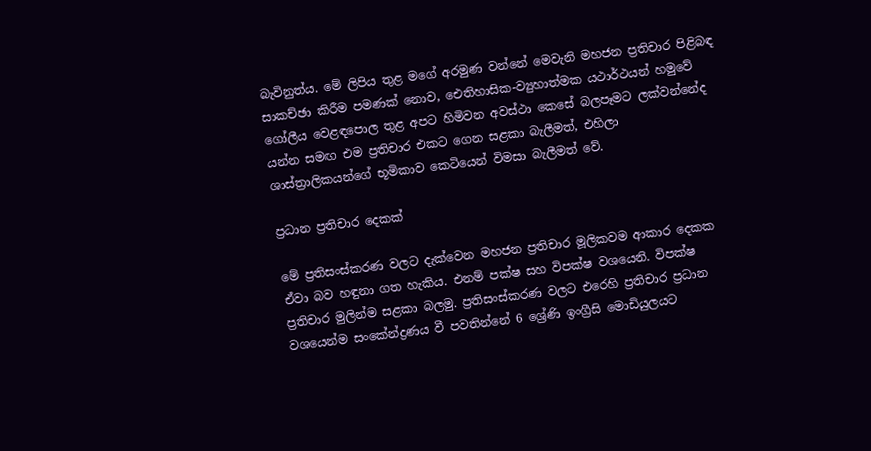බැවිනුත්ය. මේ ලිපිය තුළ මගේ අරමුණ වන්නේ මෙවැනි මහජන ප්‍රතිචාර පිළිබඳ සාකච්ඡා කිරීම පමණක් නොව, ඓතිහාසික-ව්‍යුහාත්මක යථාර්ථයන් හමුවේ ගෝලීය වෙළඳපොල තුළ අපට හිමිවන අවස්ථා කෙසේ බලපෑමට ලක්වන්නේද යන්න සමඟ එම ප්‍රතිචාර එකට ගෙන සළකා බැලීමත්, එහිලා ශාස්ත්‍රාලිකයන්ගේ භූමිකාව කෙටියෙන් විමසා බැලීමත් වේ.

ප්‍රධාන ප්‍රතිචාර දෙකක්

මේ ප්‍රතිසංස්කරණ වලට දැක්වෙන මහජන ප්‍රතිචාර මූලිකවම ආකාර දෙකක ඒවා බව හඳුනා ගත හැකිය. එනම් පක්ෂ සහ විපක්ෂ වශයෙනි. විපක්ෂ ප්‍රතිචාර මුලින්ම සළකා බලමු. ප්‍රතිසංස්කරණ වලට එරෙහි ප්‍රතිචාර ප්‍රධාන වශයෙන්ම සංකේන්ද්‍රණය වී පවතින්නේ 6 ශ්‍රේණි ඉංග්‍රීසි මොඩියුලයට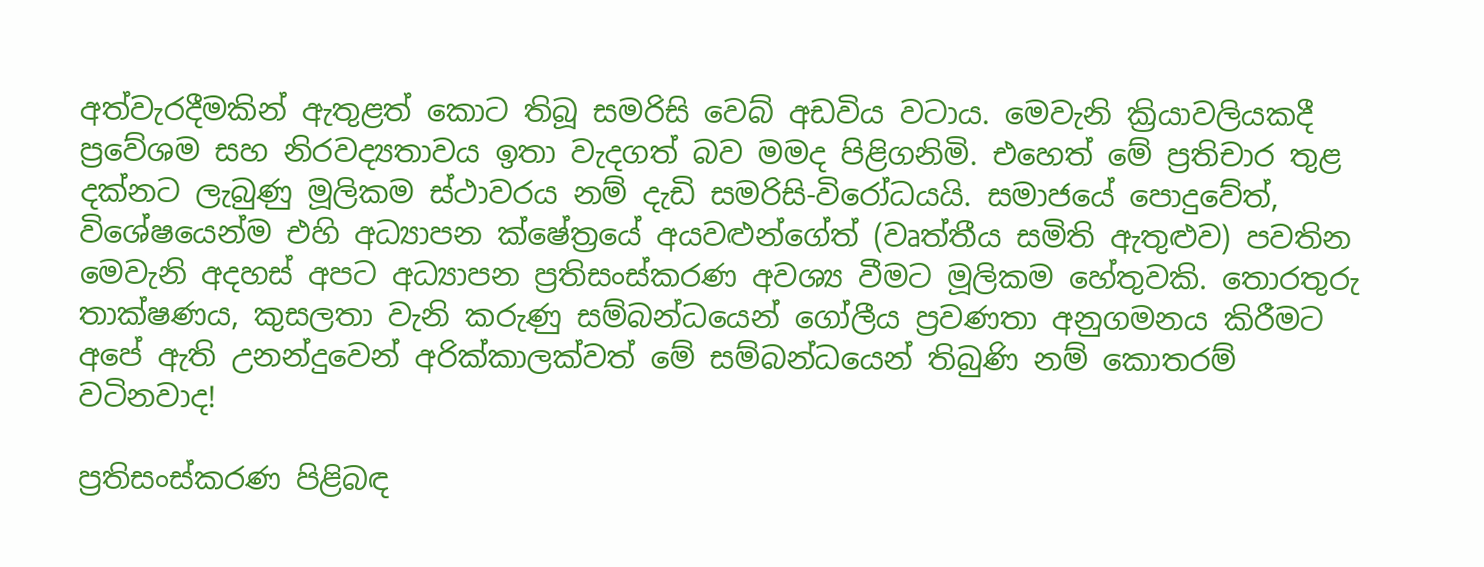අත්වැරදීමකින් ඇතුළත් කොට තිබූ සමරිසි වෙබ් අඩවිය වටාය. මෙවැනි ක්‍රියාවලියකදී ප්‍රවේශම සහ නිරවද්‍යතාවය ඉතා වැදගත් බව මමද පිළිගනිමි. එහෙත් මේ ප්‍රතිචාර තුළ දක්නට ලැබුණු මූලිකම ස්ථාවරය නම් දැඩි සමරිසි-විරෝධයයි. සමාජයේ පොදුවේත්, විශේෂයෙන්ම එහි අධ්‍යාපන ක්ෂේත්‍රයේ අයවළුන්ගේත් (වෘත්තීය සමිති ඇතුළුව) පවතින මෙවැනි අදහස් අපට අධ්‍යාපන ප්‍රතිසංස්කරණ අවශ්‍ය වීමට මූලිකම හේතුවකි. තොරතුරු තාක්ෂණය, කුසලතා වැනි කරුණු සම්බන්ධයෙන් ගෝලීය ප්‍රවණතා අනුගමනය කිරීමට අපේ ඇති උනන්දුවෙන් අරික්කාලක්වත් මේ සම්බන්ධයෙන් තිබුණි නම් කොතරම් වටිනවාද!

ප්‍රතිසංස්කරණ පිළිබඳ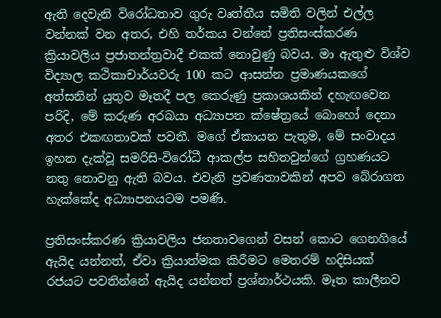ඇති දෙවැනි විරෝධතාව ගුරු වෘත්තීය සමිති වලින් එල්ල වන්නක් වන අතර, එහි තර්කය වන්නේ ප්‍රතිසංස්කරණ ක්‍රියාවලිය ප්‍රජාතන්ත්‍රවාදී එකක් නොවුණු බවය. මා ඇතුළු විශ්ව විද්‍යාල කථිකාචාර්යවරු 100 කට ආසන්න ප්‍රමාණයකගේ අත්සනින් යුතුව මෑතදී පල කෙරුණු ප්‍රකාශයකින් දහැඟවෙන පරිදි, මේ කරුණ අරබයා අධ්‍යාපන ක්ෂේත්‍රයේ බොහෝ දෙනා අතර එකඟතාවක් පවතී. මගේ ඒකායන පැතුම, මේ සංවාදය ඉහත දැක්වූ සමරිසි-විරෝධී ආකල්ප සහිතවුන්ගේ ග්‍රහණයට නතු නොවනු ඇති බවය. එවැනි ප්‍රවණතාවකින් අපව බේරාගත හැක්කේද අධ්‍යාපනයටම පමණි.

ප්‍රතිසංස්කරණ ක්‍රියාවලිය ජනතාවගෙන් වසන් කොට ගෙනගියේ ඇයිද යන්නත්, ඒවා ක්‍රියාත්මක කිරීමට මෙතරම් හදිසියක් රජයට පවතින්නේ ඇයිද යන්නත් ප්‍රශ්නාර්ථයකි. මෑත කාලීනව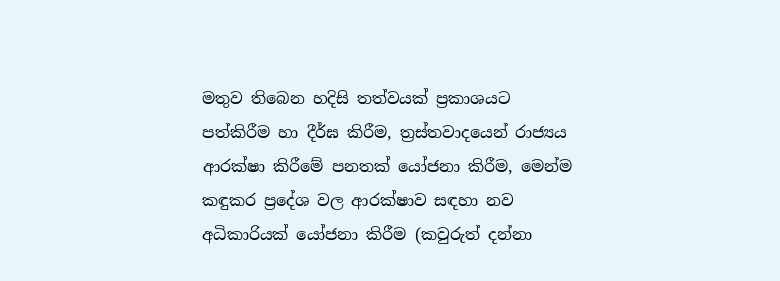මතුව තිබෙන හදිසි තත්වයක් ප්‍රකාශයට පත්කිරීම හා දීර්ඝ කිරීම, ත්‍රස්තවාදයෙන් රාජ්‍යය ආරක්ෂා කිරීමේ පනතක් යෝජනා කිරීම, මෙන්ම කඳුකර ප්‍රදේශ වල ආරක්ෂාව සඳහා නව අධිකාරියක් යෝජනා කිරීම (කවුරුත් දන්නා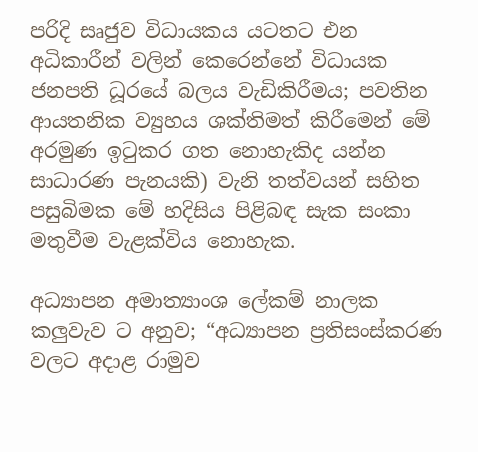පරිදි සෘජුව විධායකය යටතට එන අධිකාරීන් වලින් කෙරෙන්නේ විධායක ජනපති ධූරයේ බලය වැඩිකිරීමය; පවතින ආයතනික ව්‍යුහය ශක්තිමත් කිරීමෙන් මේ අරමුණ ඉටුකර ගත නොහැකිද යන්න සාධාරණ පැනයකි) වැනි තත්වයන් සහිත පසුබිමක මේ හදිසිය පිළිබඳ සැක සංකා මතුවීම වැළක්විය නොහැක.

අධ්‍යාපන අමාත්‍යාංශ ලේකම් නාලක කලුවැව ට අනුව; “අධ්‍යාපන ප්‍රතිසංස්කරණ වලට අදාළ රාමුව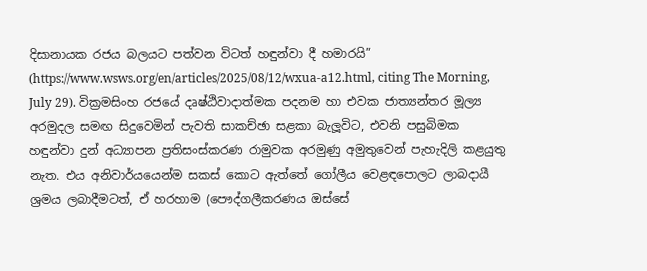දිසානායක රජය බලයට පත්වන විටත් හඳුන්වා දී හමාරයි” (https://www.wsws.org/en/articles/2025/08/12/wxua-a12.html, citing The Morning, July 29). වික්‍රමසිංහ රජයේ දෘෂ්ඨිවාදාත්මක පදනම හා එවක ජාත්‍යන්තර මූල්‍ය අරමුදල සමඟ සිදුවෙමින් පැවති සාකච්ඡා සළකා බැලූවිට, එවනි පසුබිමක හඳුන්වා දුන් අධ්‍යාපන ප්‍රතිසංස්කරණ රාමුවක අරමුණු අමුතුවෙන් පැහැදිලි කළයුතු නැත. එය අනිවාර්යයෙන්ම සකස් කොට ඇත්තේ ගෝලීය වෙළඳපොලට ලාබදායී ශ්‍රමය ලබාදීමටත්, ඒ හරහාම (පෞද්ගලීකරණය ඔස්සේ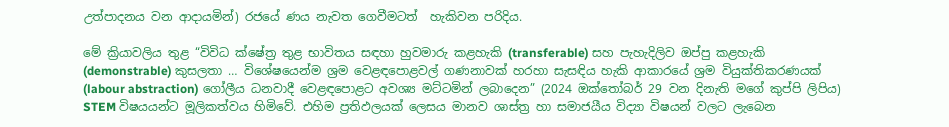උත්පාදනය වන ආදායමින්) රජයේ ණය නැවත ගෙවීමටත්  හැකිවන පරිදිය.

මේ ක්‍රියාවලිය තුළ “විවිධ ක්ෂේත්‍ර තුළ භාවිතය සඳහා හුවමාරු කළහැකි (transferable) සහ පැහැදිලිව ඔප්පු කළහැකි (demonstrable) කුසලතා … විශේෂයෙන්ම ශ්‍රම වෙළඳපොළවල් ගණනාවක් හරහා සැසඳිය හැකි ආකාරයේ ශ්‍රම වියුක්තිකරණයක් (labour abstraction) ගෝලීය ධනවාදී වෙළඳපොළට අවශ්‍ය මට්ටමින් ලබාදෙන” (2024 ඔක්තෝබර් 29 වන දිනැති මගේ කුප්පි ලිපිය) STEM විෂයයන්ට මූලිකත්වය හිමිවේ. එහිම ප්‍රතිඵලයක් ලෙසය මානව ශාස්ත්‍ර හා සමාජයීය විද්‍යා විෂයන් වලට ලැබෙන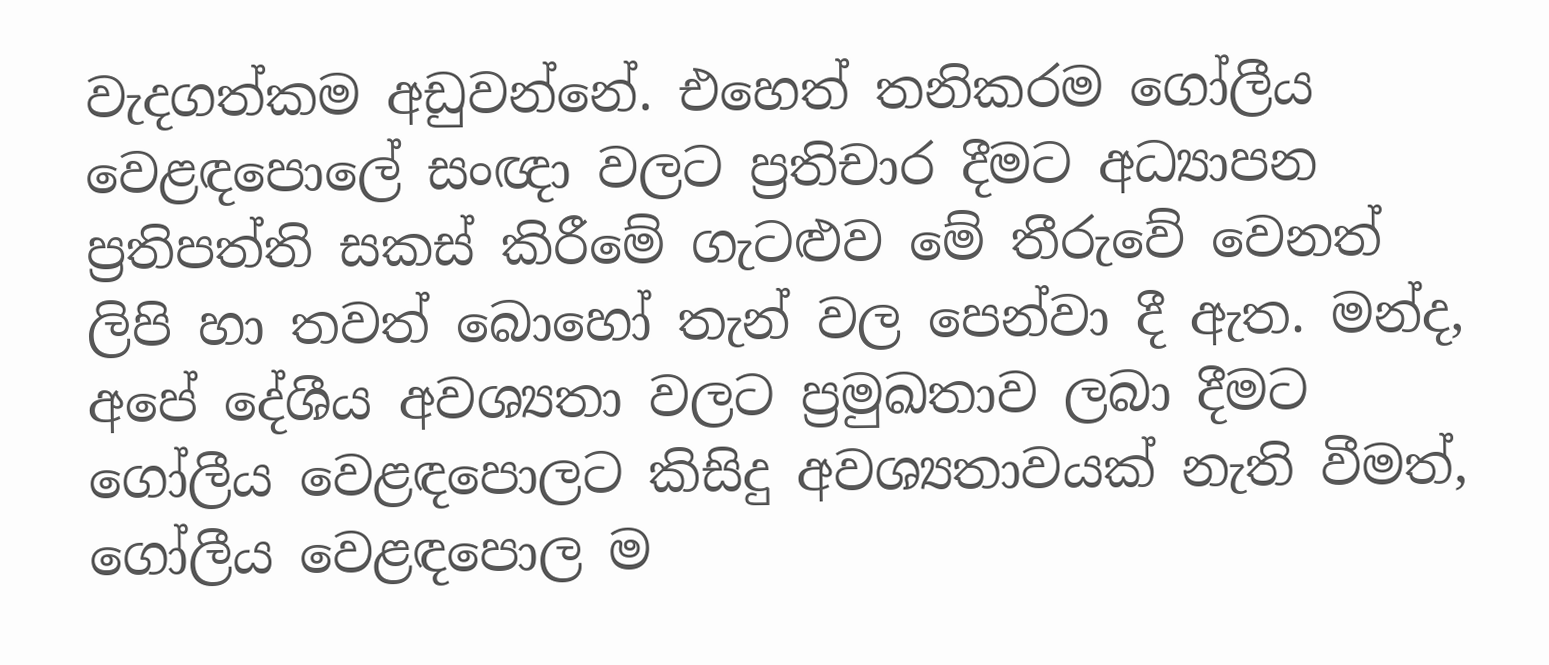වැදගත්කම අඩුවන්නේ. එහෙත් තනිකරම ගෝලීය වෙළඳපොලේ සංඥා වලට ප්‍රතිචාර දීමට අධ්‍යාපන ප්‍රතිපත්ති සකස් කිරීමේ ගැටළුව මේ තීරුවේ වෙනත් ලිපි හා තවත් බොහෝ තැන් වල පෙන්වා දී ඇත. මන්ද, අපේ දේශීය අවශ්‍යතා වලට ප්‍රමුඛතාව ලබා දීමට ගෝලීය වෙළඳපොලට කිසිදු අවශ්‍යතාවයක් නැති වීමත්, ගෝලීය වෙළඳපොල ම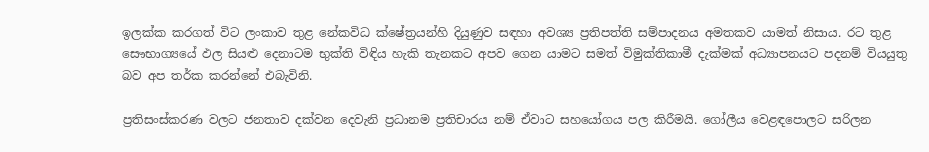ඉලක්ක කරගත් විට ලංකාව තුළ නේකවිධ ක්ෂේත්‍රයන්හි දියුණුව සඳහා අවශ්‍ය ප්‍රතිපත්ති සම්පාදනය අමතකව යාමත් නිසාය. රට තුළ සෞභාග්‍යයේ ඵල සියළු දෙනාටම භුක්ති විඳිය හැකි තැනකට අපව ගෙන යාමට සමත් විමුක්තිකාමී දැක්මක් අධ්‍යාපනයට පදනම් වියයුතු බව අප තර්ක කරන්නේ එබැවිනි.

ප්‍රතිසංස්කරණ වලට ජනතාව දක්වන දෙවැනි ප්‍රධානම ප්‍රතිචාරය නම් ඒවාට සහයෝගය පල කිරීමයි. ගෝලීය වෙළඳපොලට සරිලන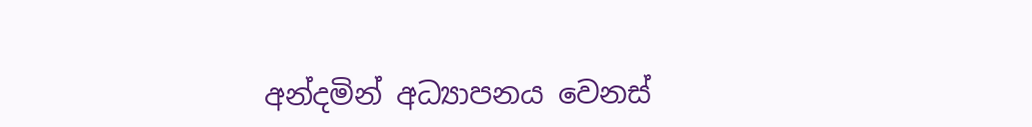අන්දමින් අධ්‍යාපනය වෙනස්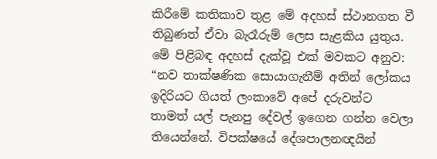කිරීමේ කතිකාව තුළ මේ අදහස් ස්ථානගත වී තිබුණත් ඒවා බැරෑරුම් ලෙස සැළකිය යුතුය. මේ පිළිබඳ අදහස් දැක්වූ එක් මවකට අනුව: “නව තාක්ෂණික සොයාගැනීම් අතින් ලෝකය ඉදිරියට ගියත් ලංකාවේ අපේ දරුවන්ට තාමත් යල් පැනපු දේවල් ඉගෙන ගන්න වෙලා තියෙන්නේ. විපක්ෂයේ දේශපාලනඥයින්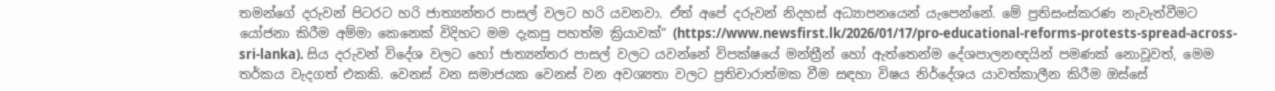තමන්ගේ දරුවන් පිටරට හරි ජාත්‍යන්තර පාසල් වලට හරි යවනවා. ඒත් අපේ දරුවන් නිදහස් අධ්‍යාපනයෙන් යැපෙන්නේ. මේ ප්‍රතිසංස්කරණ නැවැත්වීමට යෝජනා කිරීම අම්මා කෙනෙක් විදිහට මම දැකපු පහත්ම ක්‍රියාවක්” (https://www.newsfirst.lk/2026/01/17/pro-educational-reforms-protests-spread-across-sri-lanka). සිය දරුවන් විදේශ වලට හෝ ජාත්‍යන්තර පාසල් වලට යවන්නේ විපක්ෂයේ මන්ත්‍රීන් හෝ ඇත්තෙන්ම දේශපාලනඥයින් පමණක් නොවූවත්, මෙම තර්කය වැදගත් එකකි. වෙනස් වන සමාජයක වෙනස් වන අවශ්‍යතා වලට ප්‍රතිචාරාත්මක වීම සඳහා විෂය නිර්දේශය යාවත්කාලීන කිරීම ඔස්සේ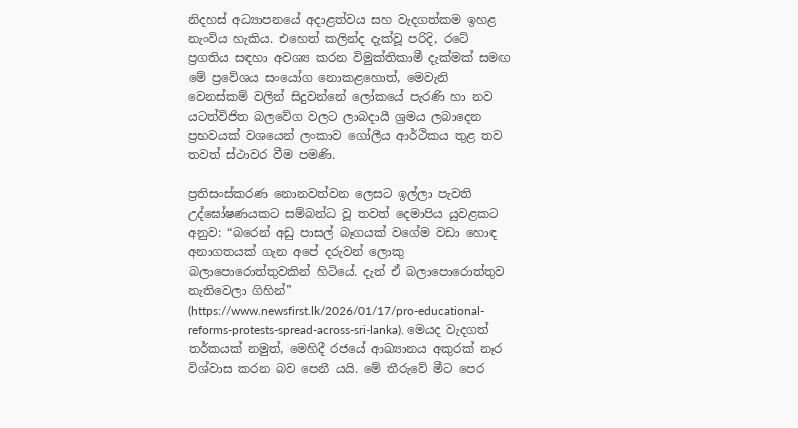නිදහස් අධ්‍යාපනයේ අදාළත්වය සහ වැදගත්කම ඉහළ නැංවිය හැකිය. එහෙත් කලින්ද දැක්වූ පරිදි, රටේ ප්‍රගතිය සඳහා අවශ්‍ය කරන විමුක්තිකාමී දැක්මක් සමඟ මේ ප්‍රවේශය සංයෝග නොකළහොත්, මෙවැනි වෙනස්කම් වලින් සිදුවන්නේ ලෝකයේ පැරණි හා නව යටත්විජිත බලවේග වලට ලාබදායී ශ්‍රමය ලබාදෙන ප්‍රභවයක් වශයෙන් ලංකාව ගෝලීය ආර්ථිකය තුළ තව තවත් ස්ථාවර වීම පමණි.

ප්‍රතිසංස්කරණ නොනවත්වන ලෙසට ඉල්ලා පැවති උද්ඝෝෂණයකට සම්බන්ධ වූ තවත් දෙමාපිය යුවළකට අනුව: “බරෙන් අඩු පාසල් බෑගයක් වගේම වඩා හොඳ අනාගතයක් ගැන අපේ දරුවන් ලොකු බලාපොරොත්තුවකින් හිටියේ. දැන් ඒ බලාපොරොත්තුව නැතිවෙලා ගිහින්” (https://www.newsfirst.lk/2026/01/17/pro-educational-reforms-protests-spread-across-sri-lanka). මෙයද වැදගත් තර්කයක් නමුත්, මෙහිදී රජයේ ආඛ්‍යානය අකුරක් නෑර විශ්වාස කරන බව පෙනී යයි. මේ තීරුවේ මීට පෙර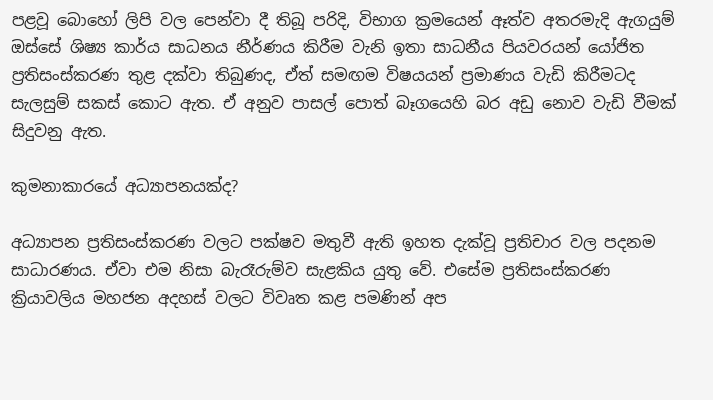පළවූ බොහෝ ලිපි වල පෙන්වා දී තිබූ පරිදි, විභාග ක්‍රමයෙන් ඈත්ව අතරමැදි ඇගයුම් ඔස්සේ ශිෂ්‍ය කාර්ය සාධනය නීර්ණය කිරීම වැනි ඉතා සාධනීය පියවරයන් යෝජිත ප්‍රතිසංස්කරණ තුළ දක්වා තිබුණද, ඒත් සමඟම විෂයයන් ප්‍රමාණය වැඩි කිරීමටද සැලසුම් සකස් කොට ඇත. ඒ අනුව පාසල් පොත් බෑගයෙහි බර අඩු නොව වැඩි වීමක් සිදුවනු ඇත.

කුමනාකාරයේ අධ්‍යාපනයක්ද?

අධ්‍යාපන ප්‍රතිසංස්කරණ වලට පක්ෂව මතුවී ඇති ඉහත දැක්වූ ප්‍රතිචාර වල පදනම සාධාරණය. ඒවා එම නිසා බැරෑරුම්ව සැළකිය යුතු වේ. එසේම ප්‍රතිසංස්කරණ ක්‍රියාවලිය මහජන අදහස් වලට විවෘත කළ පමණින් අප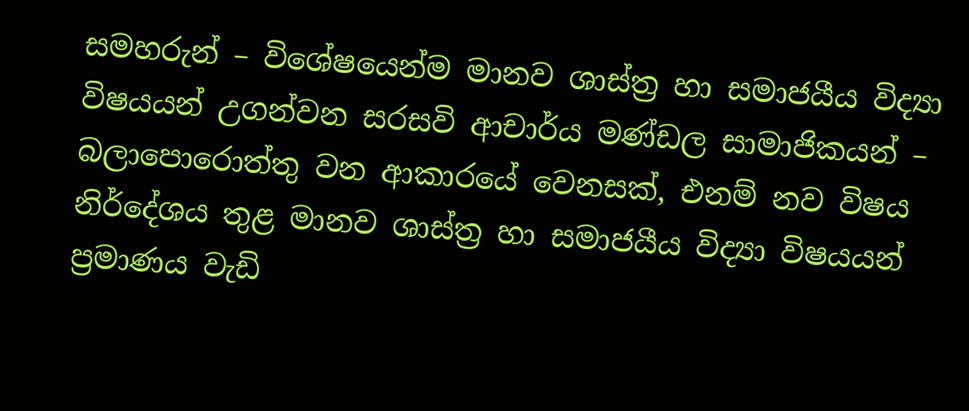සමහරුන් – විශේෂයෙන්ම මානව ශාස්ත්‍ර හා සමාජයීය විද්‍යා විෂයයන් උගන්වන සරසවි ආචාර්ය මණ්ඩල සාමාජිකයන් – බලාපොරොත්තු වන ආකාරයේ වෙනසක්, එනම් නව විෂය නිර්දේශය තුළ මානව ශාස්ත්‍ර හා සමාජයීය විද්‍යා විෂයයන් ප්‍රමාණය වැඩි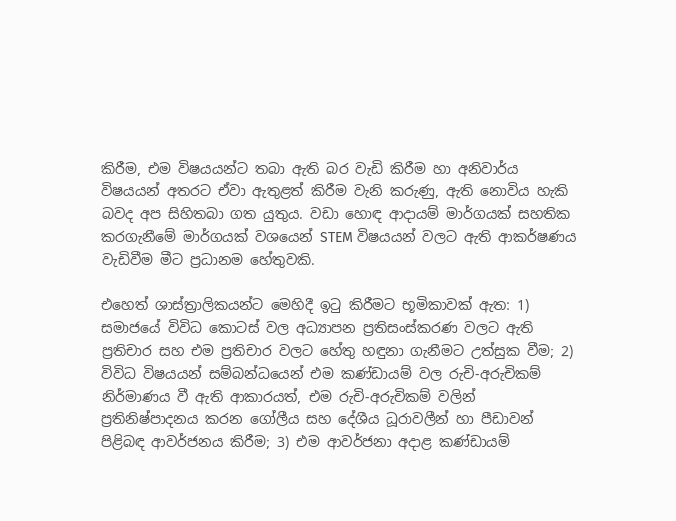කිරීම, එම විෂයයන්ට තබා ඇති බර වැඩි කිරීම හා අනිවාර්ය විෂයයන් අතරට ඒවා ඇතුළත් කිරීම වැනි කරුණු, ඇති නොවිය හැකි බවද අප සිහිතබා ගත යුතුය. වඩා හොඳ ආදායම් මාර්ගයක් සහතික කරගැනීමේ මාර්ගයක් වශයෙන් STEM විෂයයන් වලට ඇති ආකර්ෂණය වැඩිවීම මීට ප්‍රධානම හේතුවකි.

එහෙත් ශාස්ත්‍රාලිකයන්ට මෙහිදී ඉටු කිරීමට භූමිකාවක් ඇත: 1) සමාජයේ විවිධ කොටස් වල අධ්‍යාපන ප්‍රතිසංස්කරණ වලට ඇති ප්‍රතිචාර සහ එම ප්‍රතිචාර වලට හේතු හඳුනා ගැනීමට උත්සුක වීම; 2) විවිධ විෂයයන් සම්බන්ධයෙන් එම කණ්ඩායම් වල රුචි-අරුචිකම් නිර්මාණය වී ඇති ආකාරයත්, එම රුචි-අරුචිකම් වලින් ප්‍රතිනිෂ්පාදනය කරන ගෝලීය සහ දේශීය ධූරාවලීන් හා පීඩාවන් පිළිබඳ ආවර්ජනය කිරීම; 3) එම ආවර්ජනා අදාළ කණ්ඩායම්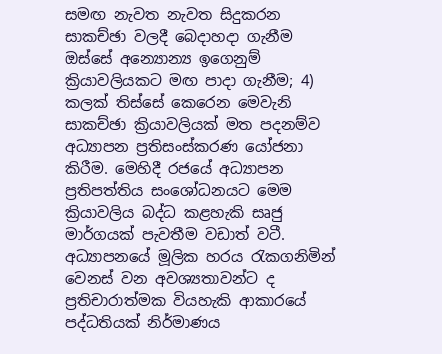සමඟ නැවත නැවත සිදුකරන සාකච්ඡා වලදී බෙදාහදා ගැනීම ඔස්සේ අන්‍යොන්‍ය ඉගෙනුම් ක්‍රියාවලියකට මඟ පාදා ගැනීම; 4) කලක් තිස්සේ කෙරෙන මෙවැනි සාකච්ඡා ක්‍රියාවලියක් මත පදනම්ව අධ්‍යාපන ප්‍රතිසංස්කරණ යෝජනා කිරීම. මෙහිදී රජයේ අධ්‍යාපන ප්‍රතිපත්තිය සංශෝධනයට මෙම ක්‍රියාවලිය බද්ධ කළහැකි සෘජු මාර්ගයක් පැවතීම වඩාත් වටී. අධ්‍යාපනයේ මූලික හරය රැකගනිමින් වෙනස් වන අවශ්‍යතාවන්ට ද ප්‍රතිචාරාත්මක වියහැකි ආකාරයේ පද්ධතියක් නිර්මාණය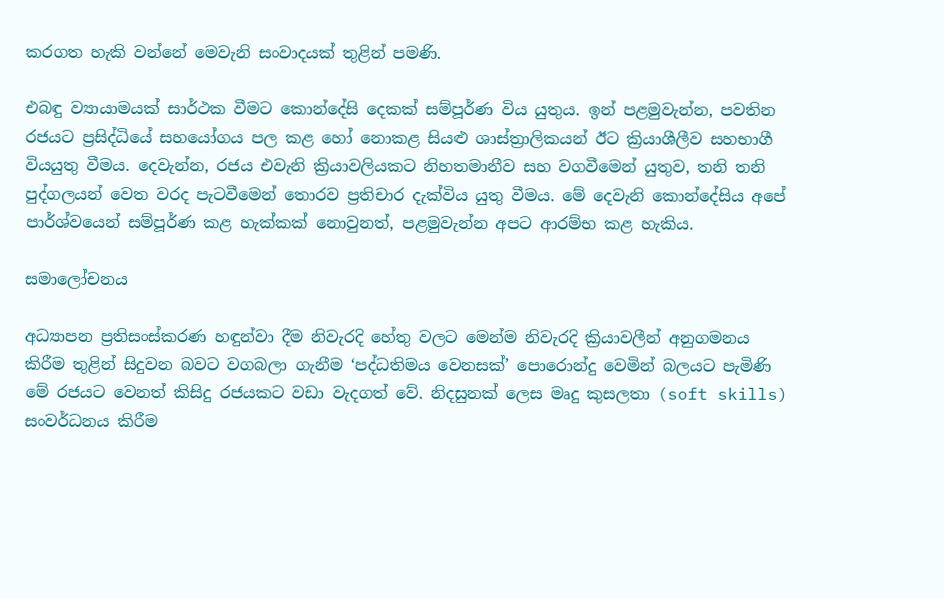කරගත හැකි වන්නේ මෙවැනි සංවාදයක් තුළින් පමණි.

එබඳු ව්‍යායාමයක් සාර්ථක වීමට කොන්දේසි දෙකක් සම්පූර්ණ විය යුතුය. ඉන් පළමුවැන්න, පවතින රජයට ප්‍රසිද්ධියේ සහයෝගය පල කළ හෝ නොකළ සියළු ශාස්ත්‍රාලිකයන් ඊට ක්‍රියාශීලීව සහභාගී වියයුතු වීමය. දෙවැන්න, රජය එවැනි ක්‍රියාවලියකට නිහතමානීව සහ වගවීමෙන් යුතුව, තනි තනි පුද්ගලයන් වෙත වරද පැටවීමෙන් තොරව ප්‍රතිචාර දැක්විය යුතු වීමය. මේ දෙවැනි කොන්දේසිය අපේ පාර්ශ්වයෙන් සම්පූර්ණ කළ හැක්කක් නොවුනත්, පළමුවැන්න අපට ආරම්භ කළ හැකිය.

සමාලෝචනය

අධ්‍යාපන ප්‍රතිසංස්කරණ හඳුන්වා දීම නිවැරදි හේතු වලට මෙන්ම නිවැරදි ක්‍රියාවලීන් අනුගමනය කිරීම තුළින් සිදුවන බවට වගබලා ගැනීම ‘පද්ධතිමය වෙනසක්’ පොරොන්දු වෙමින් බලයට පැමිණි මේ රජයට වෙනත් කිසිදු රජයකට වඩා වැදගත් වේ. නිදසුනක් ලෙස මෘදු කුසලතා (soft skills) සංවර්ධනය කිරීම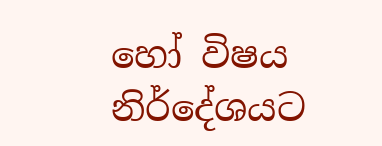හෝ විෂය නිර්දේශයට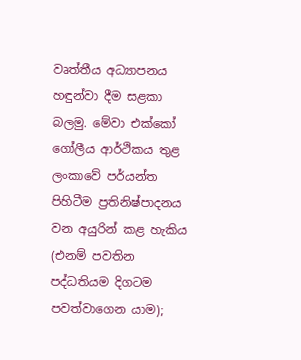වෘත්තීය අධ්‍යාපනය හඳුන්වා දීම සළකා බලමු. මේවා එක්කෝ ගෝලීය ආර්ථිකය තුළ ලංකාවේ පර්යන්ත පිහිටීම ප්‍රතිනිෂ්පාදනය වන අයුරින් කළ හැකිය (එනම් පවතින පද්ධතියම දිගටම පවත්වාගෙන යාම);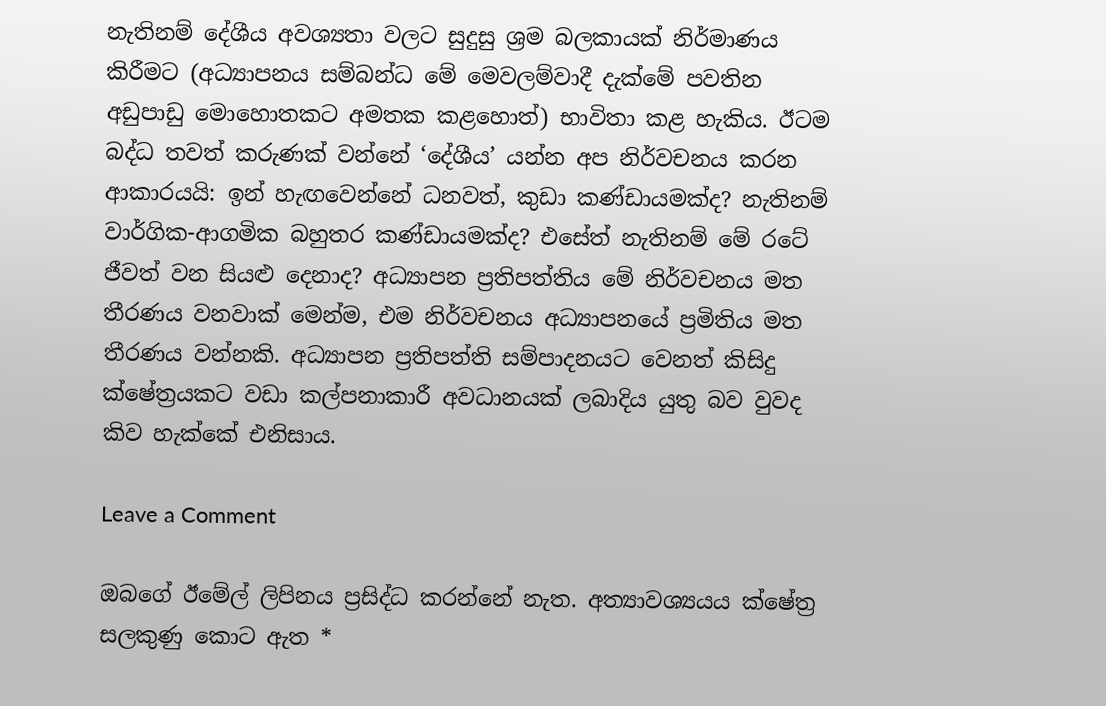නැතිනම් දේශීය අවශ්‍යතා වලට සුදුසු ශ්‍රම බලකායක් නිර්මාණය කිරීමට (අධ්‍යාපනය සම්බන්ධ මේ මෙවලම්වාදී දැක්මේ පවතින අඩුපාඩු මොහොතකට අමතක කළහොත්) භාවිතා කළ හැකිය. ඊටම බද්ධ තවත් කරුණක් වන්නේ ‘දේශීය’ යන්න අප නිර්වචනය කරන ආකාරයයි: ඉන් හැඟවෙන්නේ ධනවත්, කුඩා කණ්ඩායමක්ද? නැතිනම් වාර්ගික-ආගමික බහුතර කණ්ඩායමක්ද? එසේත් නැතිනම් මේ රටේ ජීවත් වන සියළු දෙනාද? අධ්‍යාපන ප්‍රතිපත්තිය මේ නිර්වචනය මත තීරණය වනවාක් මෙන්ම, එම නිර්වචනය අධ්‍යාපනයේ ප්‍රමිතිය මත තීරණය වන්නකි. අධ්‍යාපන ප්‍රතිපත්ති සම්පාදනයට වෙනත් කිසිදු ක්ෂේත්‍රයකට වඩා කල්පනාකාරී අවධානයක් ලබාදිය යුතු බව වුවද කිව හැක්කේ එනිසාය.

Leave a Comment

ඔබගේ ඊමේල් ලිපිනය ප්‍රසිද්ධ කරන්නේ නැත. අත්‍යාවශ්‍යයය ක්ෂේත්‍ර සලකුණු කොට ඇත *